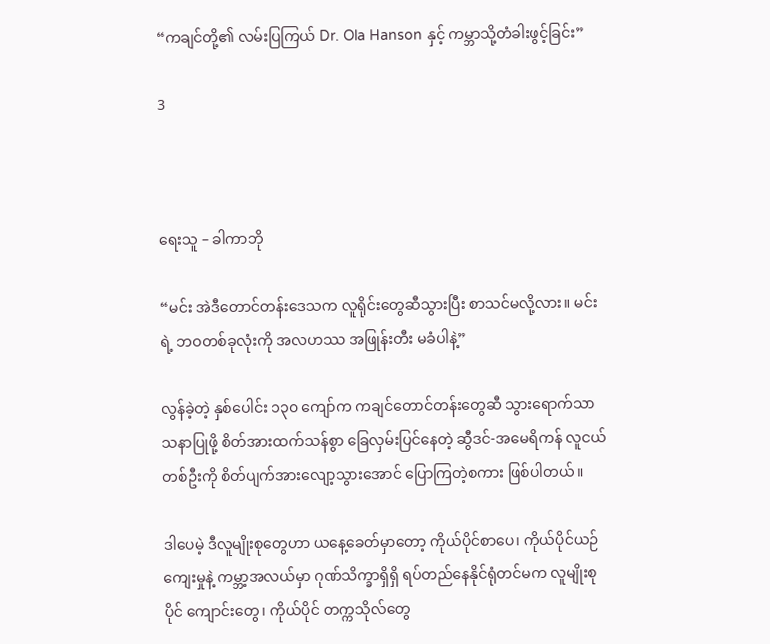“ကချင်တို့၏ လမ်းပြကြယ် Dr. Ola Hanson နှင့် ကမ္ဘာသို့တံခါးဖွင့်ခြင်း”

3



ရေးသူ – ခါကာဘို

“မင်း အဲဒီတောင်တန်းဒေသက လူရိုင်းတွေဆီသွားပြီး စာသင်မလို့လား။ မင်းရဲ့ ဘဝတစ်ခုလုံးကို အလဟဿ အဖြုန်းတီး မခံပါနဲ့”

လွန်ခဲ့တဲ့ နှစ်ပေါင်း ၁၃၀ ကျော်က ကချင်တောင်တန်းတွေဆီ သွားရောက်သာသနာပြုဖို့ စိတ်အားထက်သန်စွာ ခြေလှမ်းပြင်နေတဲ့ ဆွီဒင်-အမေရိကန် လူငယ်တစ်ဦးကို စိတ်ပျက်အားလျော့သွားအောင် ပြောကြတဲ့စကား ဖြစ်ပါတယ်။

ဒါပေမဲ့ ဒီလူမျိုးစုတွေဟာ ယနေ့ခေတ်မှာတော့ ကိုယ်ပိုင်စာပေ၊ ကိုယ်ပိုင်ယဉ်ကျေးမှုနဲ့ ကမ္ဘာ့အလယ်မှာ ဂုဏ်သိက္ခာရှိရှိ ရပ်တည်နေနိုင်ရုံတင်မက လူမျိုးစုပိုင် ကျောင်းတွေ၊ ကိုယ်ပိုင် တက္ကသိုလ်‌တွေ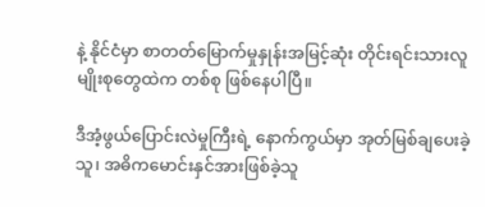နဲ့ နိုင်ငံမှာ စာတတ်မြောက်မှုနှုန်းအမြင့်ဆုံး တိုင်းရင်းသားလူမျိုးစုတွေထဲက တစ်စု ဖြစ်နေပါပြီ။

ဒီအံ့ဖွယ်ပြောင်းလဲမှုကြီးရဲ့ နောက်ကွယ်မှာ အုတ်မြစ်ချပေးခဲ့သူ၊ အဓိကမောင်းနှင်အားဖြစ်ခဲ့သူ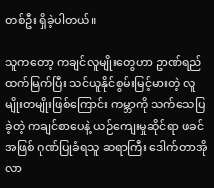တစ်ဦး ရှိခဲ့ပါတယ်။

သူကတော့ ကချင်လူမျိုးတွေဟာ ဥာဏ်ရည်ထက်မြက်ပြီး သင်ယူနိုင်စွမ်းမြင့်မားတဲ့ လူမျိုးတမျိုးဖြစ်ကြောင်း ကမ္ဘာကို သက်သေပြခဲ့တဲ့ ကချင်စာပေနဲ့ ယဉ်ကျေးမှုဆိုင်ရာ ဖခင်အဖြစ် ဂုဏ်ပြုခံရသူ ဆရာကြီး ဒေါက်တာအိုလာ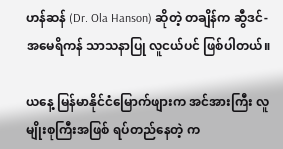ဟန်ဆန် (Dr. Ola Hanson) ဆိုတဲ့ တချိန်က ဆွီဒင်-အမေရိကန် သာသနာပြု လူငယ်ပင် ဖြစ်ပါတယ်။

ယနေ့ မြန်မာနိုင်ငံမြောက်ဖျားက အင်အားကြီး လူမျိုးစုကြီးအဖြစ် ရပ်တည်နေတဲ့ က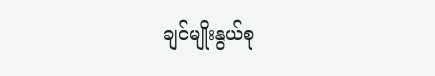ချင်မျိုးနွယ်စု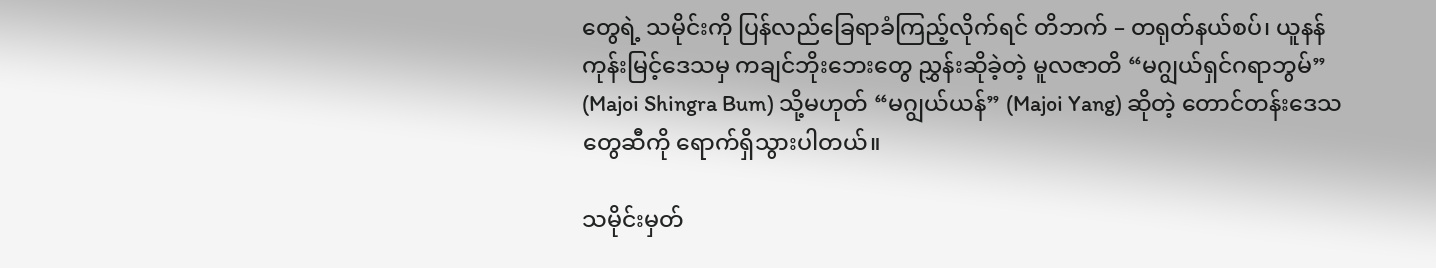တွေရဲ့ သမိုင်းကို ပြန်လည်ခြေရာခံကြည့်လိုက်ရင် တိဘက် – တရုတ်နယ်စပ်၊ ယူနန်ကုန်းမြင့်ဒေသမှ ကချင်ဘိုးဘေးတွေ ညွှန်းဆိုခဲ့တဲ့ မူလဇာတိ “မဂျွယ်ရှင်ဂရာဘွမ်” (Majoi Shingra Bum) သို့မဟုတ် “မဂျွယ်ယန်” (Majoi Yang) ဆိုတဲ့ တောင်တန်းဒေသတွေဆီကို ရောက်ရှိသွားပါတယ်။

သမိုင်းမှတ်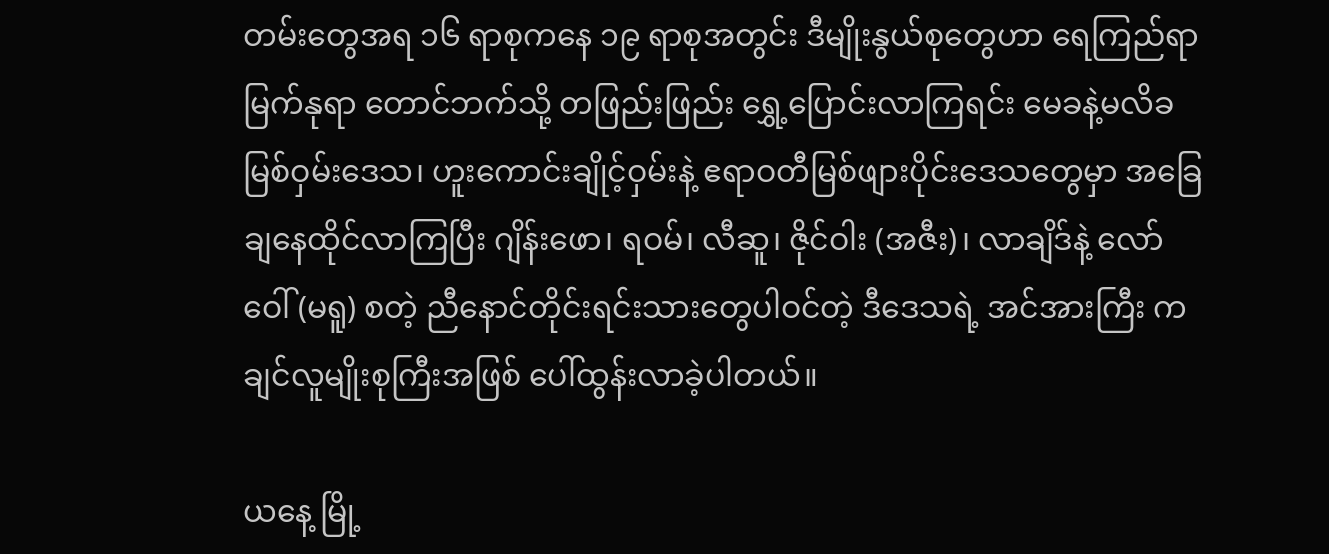တမ်းတွေအရ ၁၆ ရာစုကနေ ၁၉ ရာစုအတွင်း ဒီမျိုးနွယ်စုတွေဟာ ရေကြည်ရာမြက်နုရာ တောင်ဘက်သို့ တဖြည်းဖြည်း ရွှေ့ပြောင်းလာကြရင်း မေခနဲ့မလိခ မြစ်ဝှမ်းဒေသ၊ ဟူးကောင်းချိုင့်ဝှမ်းနဲ့ ဧရာဝတီမြစ်ဖျားပိုင်းဒေသတွေမှာ အခြေချနေထိုင်လာကြပြီး ဂျိန်းဖော၊ ရဝမ်၊ လီဆူ၊ ဇိုင်ဝါး (အဇီး)၊ လာချိဒ်နဲ့ လော်ဝေါ် (မရူ) စတဲ့ ညီနောင်တိုင်းရင်းသားတွေပါဝင်တဲ့ ဒီဒေသရဲ့ အင်အားကြီး ကချင်လူမျိုးစုကြီးအဖြစ် ပေါ်ထွန်းလာခဲ့ပါတယ်။

ယနေ့ မြို့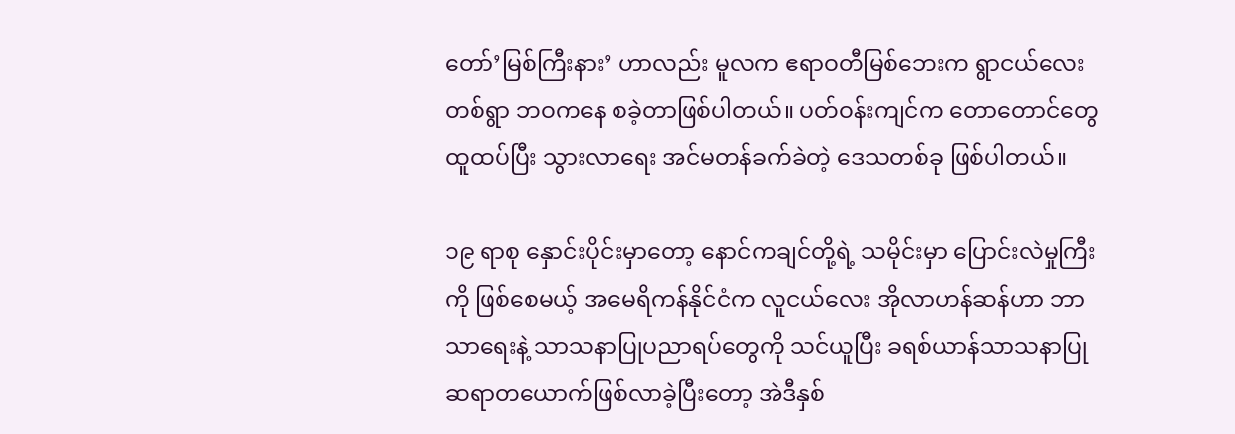တော်’မြစ်ကြီးနား’ ဟာလည်း မူလက ဧရာဝတီမြစ်ဘေးက ရွာငယ်လေးတစ်ရွာ ဘဝကနေ စခဲ့တာဖြစ်ပါတယ်။ ပတ်ဝန်းကျင်က တောတောင်တွေထူထပ်ပြီး သွားလာရေး အင်မတန်ခက်ခဲတဲ့ ဒေသတစ်ခု ဖြစ်ပါတယ်။

၁၉ ရာစု နှောင်းပိုင်းမှာတော့ နောင်ကချင်တို့ရဲ့ သမိုင်းမှာ ပြောင်းလဲမှုကြီးကို ဖြစ်စေမယ့် အမေရိကန်နိုင်ငံက လူငယ်လေး အိုလာဟန်ဆန်ဟာ ဘာသာရေးနဲ့ သာသနာပြုပညာရပ်တွေကို သင်ယူပြီး ခရစ်ယာန်သာသနာပြုဆရာတ‌ယောက်ဖြစ်လာခဲ့ပြီးတော့ အဲဒီနှစ်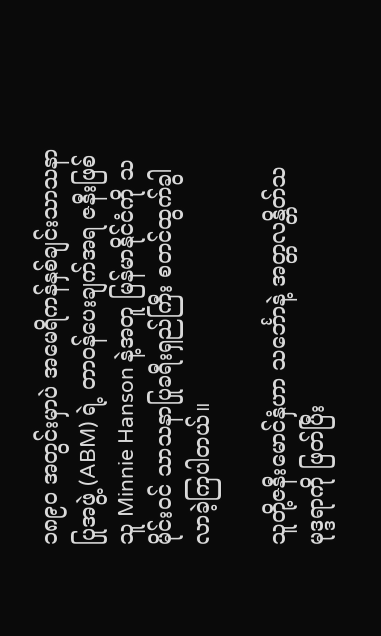၁၈၉၀ အတွင်းမှာပဲ အမေရိကန်နှစ်ချင်းသာသနာပြုအဖွဲ့ (ABM) ရဲ့ တာဝန်ပေးချက်အရ ဇနီးဖြစ်သူ Minnie Hanson နဲ့အတူ မြန်မာနိုင်ငံကို သမိုင်းဝင် သာသနာပြုခရီးရှည်ကြီး စတင်ထွက်ခွါလာခဲ့ကြပါတယ်။

သူတို့ဇနီးမောင်နှံဟာ သင်္ဘောနဲ့ အတ္တလန္တိတ်သမုဒ္ဒရာကို ဖြတ်ပြီး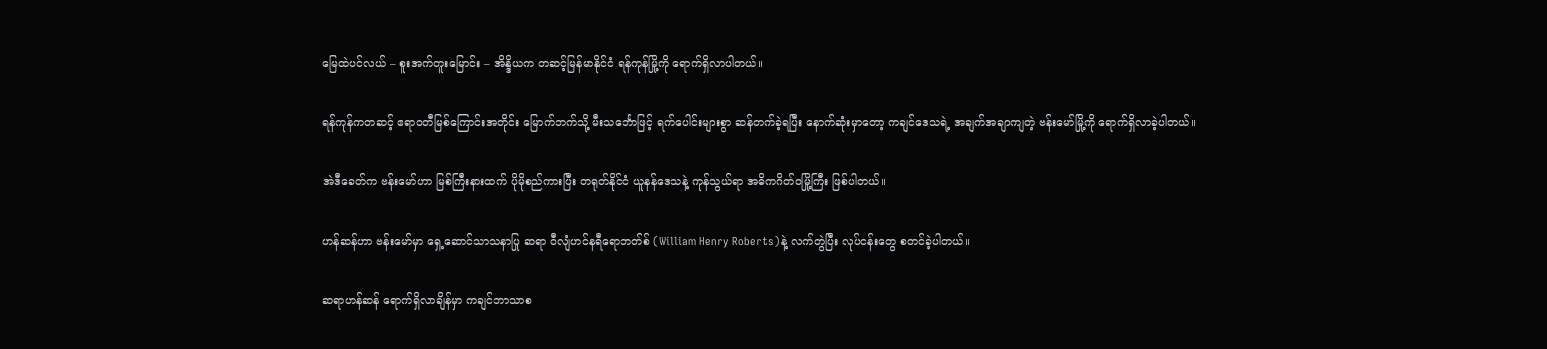မြေထဲပင်လယ် – စူးအက်တူးမြောင်း – အိန္ဒိယက တဆင့်မြန်မာနိုင်ငံ ရန်ကုန်မြို့ကို ရောက်ရှိလာပါတယ်။

ရန်ကုန်ကတဆင့် ဧရာဝတီမြစ်ကြောင်းအတိုင်း မြောက်ဘက်သို့ မီးသင်္ဘောဖြင့် ရက်ပေါင်းများစွာ ဆန်တက်ခဲ့ရပြီး နောက်ဆုံးမှာတော့ ကချင်ဒေသရဲ့ အချက်အချာကျတဲ့ ဗန်းမော်မြို့ကို ရောက်ရှိလာခဲ့ပါတယ်။

အဲဒီခေတ်က ဗန်းမော်ဟာ မြစ်ကြီးနားထက် ပိုမိုစည်ကားပြီး တရုတ်နိုင်ငံ ယူနန်ဒေသနဲ့ ကုန်သွယ်ရာ အဓိကဂိတ်ဝမြို့ကြီး ဖြစ်ပါတယ်။

ဟန်ဆန်ဟာ ဗန်းမော်မှာ ရှေ့ဆောင်သာသနာပြု ဆရာ ဝီလျံဟင်နရီရောဘတ်စ် (William Henry Roberts)နဲ့ လက်တွဲပြီး လုပ်ငန်းတွေ စတင်ခဲ့ပါတယ်။

ဆရာဟန်ဆန် ရောက်ရှိလာချိန်မှာ ကချင်ဘာသာစ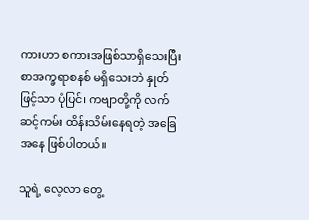ကားဟာ စကားအဖြစ်သာရှိသေးပြီး စာအက္ခရာစနစ် မရှိသေးဘဲ နှုတ်ဖြင့်သာ ပုံပြင်၊ ကဗျာတို့ကို လက်ဆင့်ကမ်း ထိန်းသိမ်းနေရတဲ့ အခြေအနေ ဖြစ်ပါတယ်။

သူရဲ့ လေ့လာ တွေ့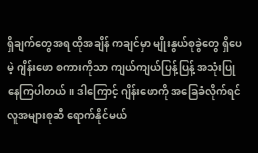ရှိချက်တွေအရ ထိုအချိန် ကချင်မှာ မျိုးနွယ်စုခွဲတွေ ရှိပေမဲ့ ဂျိန်းဖော စကားကိုသာ ကျယ်ကျယ်ပြန့်ပြန့် အသုံးပြုနေကြပါတယ်။ ဒါကြောင့် ဂျိန်းဖောကို အခြေခံလိုက်ရင် လူအများစုဆီ ရောက်နိုင်မယ်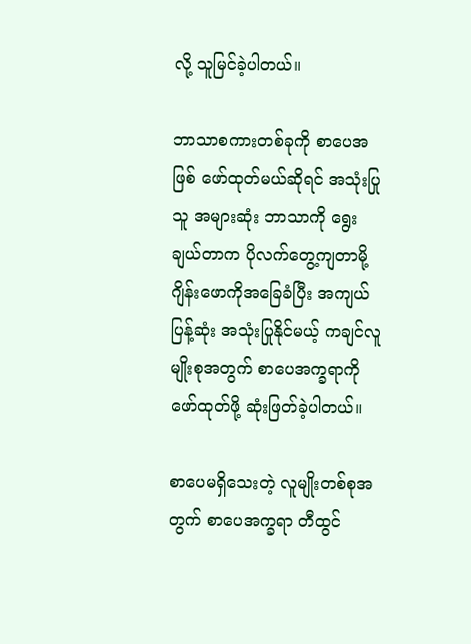လို့ သူမြင်ခဲ့ပါတယ်။

ဘာသာစကားတစ်ခုကို စာပေအဖြစ် ဖော်ထုတ်မယ်ဆိုရင် အသုံးပြုသူ အများဆုံး ဘာသာကို ရွေးချယ်တာက ပိုလက်တွေ့ကျတာမို့ ဂျိန်းဖောကိုအခြေခံပြီး အကျယ်ပြန့်ဆုံး အသုံးပြုနိုင်မယ့် ကချင်လူမျိုးစုအတွက် စာပေအက္ခရာကို ဖော်ထုတ်ဖို့ ဆုံးဖြတ်ခဲ့ပါတယ်။

စာပေမရှိသေးတဲ့ လူမျိုးတစ်စုအတွက် စာပေအက္ခရာ တီထွင်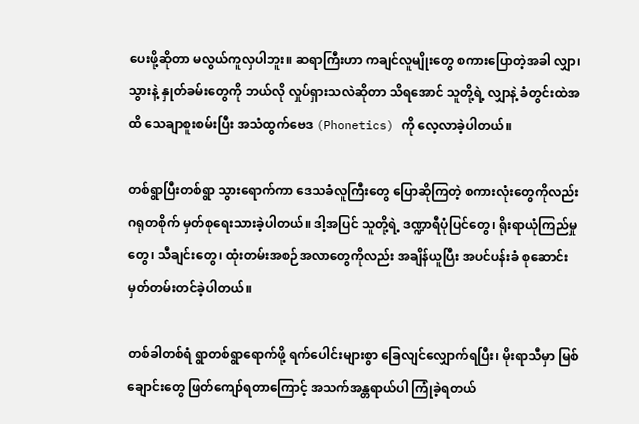ပေးဖို့ဆိုတာ မလွယ်ကူလှပါဘူး။ ဆရာကြီးဟာ ကချင်လူမျိုးတွေ စကားပြောတဲ့အခါ လျှာ၊ သွားနဲ့ နှုတ်ခမ်းတွေကို ဘယ်လို လှုပ်ရှားသလဲဆိုတာ သိရအောင် သူတို့ရဲ့ လျှာနဲ့ ခံတွင်းထဲအထိ သေချာစူးစမ်းပြီး အသံထွက်ဗေဒ (Phonetics) ကို လေ့လာခဲ့ပါတယ်။

တစ်ရွာပြီးတစ်ရွာ သွားရောက်ကာ ဒေသခံလူကြီးတွေ ပြောဆိုကြတဲ့ စကားလုံးတွေကိုလည်း ဂရုတစိုက် မှတ်စုရေးသားခဲ့ပါတယ်။ ဒါ့အပြင် သူတို့ရဲ့ ဒဏ္ဍာရီပုံပြင်တွေ၊ ရိုးရာယုံကြည်မှုတွေ၊ သီချင်းတွေ၊ ထုံးတမ်းအစဉ်အလာတွေကိုလည်း အချိန်ယူပြီး အပင်ပန်းခံ စုဆောင်းမှတ်တမ်းတင်ခဲ့ပါတယ်။

တစ်ခါတစ်ရံ ရွာတစ်ရွာရောက်ဖို့ ရက်ပေါင်းများစွာ ခြေလျင်လျှောက်ရပြီး၊ မိုးရာသီမှာ မြစ်ချောင်းတွေ ဖြတ်ကျော်ရတာကြောင့် အသက်အန္တရာယ်ပါ ကြုံခဲ့ရတယ်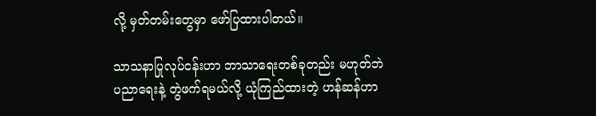လို့ မှတ်တမ်းတွေမှာ ဖော်ပြထားပါတယ်။

သာသနာပြုလုပ်ငန်းဟာ ဘာသာရေးတစ်ခုတည်း မဟုတ်ဘဲ ပညာရေးနဲ့ တွဲဖက်ရမယ်လို့ ယုံကြည်ထားတဲ့ ဟန်ဆန်ဟာ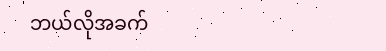ဘယ်လိုအခက်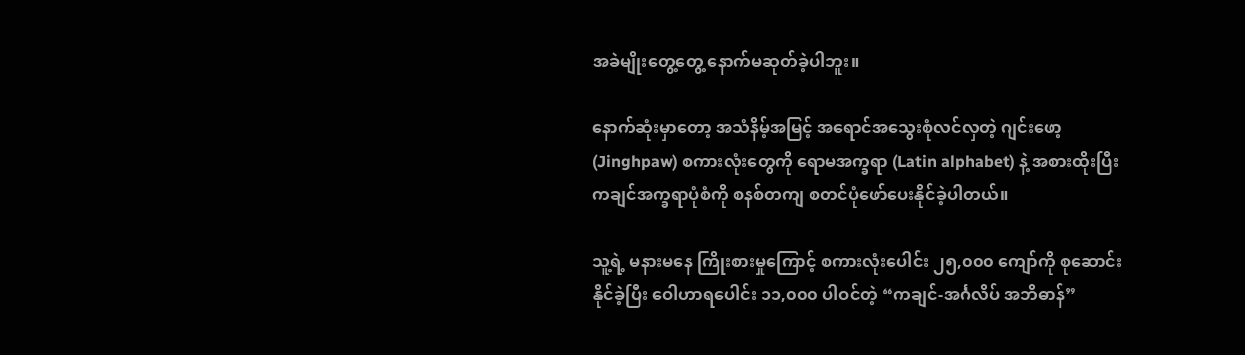အခဲမျိုးတွေ့တွေ့ နောက်မဆုတ်ခဲ့ပါဘူး။

နောက်ဆုံးမှာတော့ အသံနိမ့်အမြင့် အရောင်အသွေးစုံလင်လှတဲ့ ဂျင်းဖော့ (Jinghpaw) စကားလုံးတွေကို ရောမအက္ခရာ (Latin alphabet) နဲ့ အစားထိုးပြီး ကချင်အက္ခရာပုံစံကို စနစ်တကျ စတင်ပုံဖော်ပေးနိုင်ခဲ့ပါတယ်။

သူ့ရဲ့ မနားမနေ ကြိုးစားမှုကြောင့် စကားလုံးပေါင်း ၂၅,၀၀၀ ကျော်ကို စုဆောင်းနိုင်ခဲ့ပြီး ဝေါဟာရပေါင်း ၁၁,၀၀၀ ပါဝင်တဲ့ “ကချင်-အင်္ဂလိပ် အဘိဓာန်”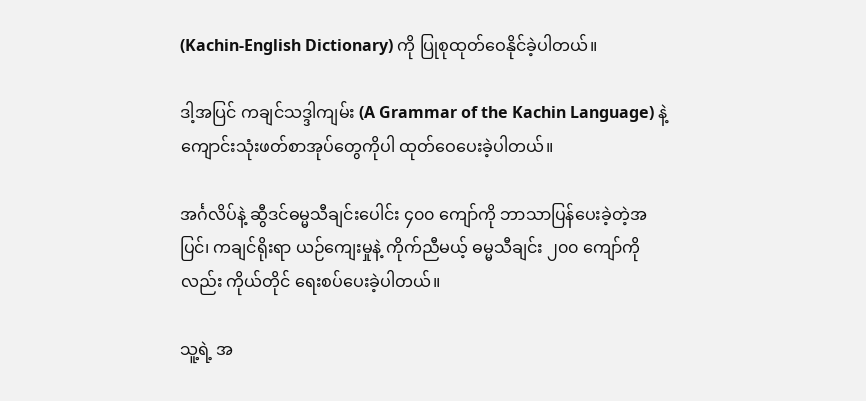(Kachin-English Dictionary) ကို ပြုစုထုတ်ဝေနိုင်ခဲ့ပါတယ်။

ဒါ့အပြင် ကချင်သဒ္ဒါကျမ်း (A Grammar of the Kachin Language) နဲ့ ကျောင်းသုံးဖတ်စာအုပ်တွေကိုပါ ထုတ်ဝေပေးခဲ့ပါတယ်။

အင်္ဂလိပ်နဲ့ ဆွီဒင်ဓမ္မသီချင်းပေါင်း ၄၀၀ ကျော်ကို ဘာသာပြန်ပေးခဲ့တဲ့အပြင်၊ ကချင်ရိုးရာ ယဉ်ကျေးမှုနဲ့ ကိုက်ညီမယ့် ဓမ္မသီချင်း ၂၀၀ ကျော်ကိုလည်း ကိုယ်တိုင် ရေးစပ်ပေးခဲ့ပါတယ်။

သူ့ရဲ့ အ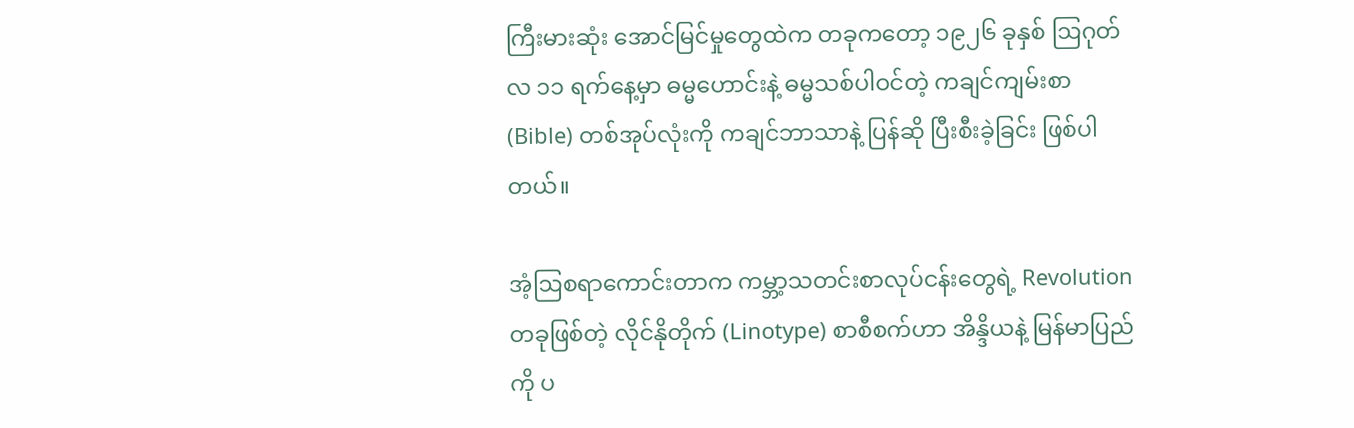ကြီးမားဆုံး အောင်မြင်မှုတွေထဲက တခုကတော့ ၁၉၂၆ ခုနှစ် ဩဂုတ်လ ၁၁ ရက်နေ့မှာ ဓမ္မဟောင်းနဲ့ ဓမ္မသစ်ပါဝင်တဲ့ ကချင်ကျမ်းစာ (Bible) တစ်အုပ်လုံးကို ကချင်ဘာသာနဲ့ ပြန်ဆို ပြီးစီးခဲ့ခြင်း ဖြစ်ပါတယ်။

အံ့ဩစရာကောင်းတာက ကမ္ဘာ့သတင်းစာလုပ်ငန်းတွေရဲ့ Revolution တခုဖြစ်တဲ့ လိုင်နိုတိုက် (Linotype) စာစီစက်ဟာ အိန္ဒိယနဲ့ မြန်မာပြည်ကို ပ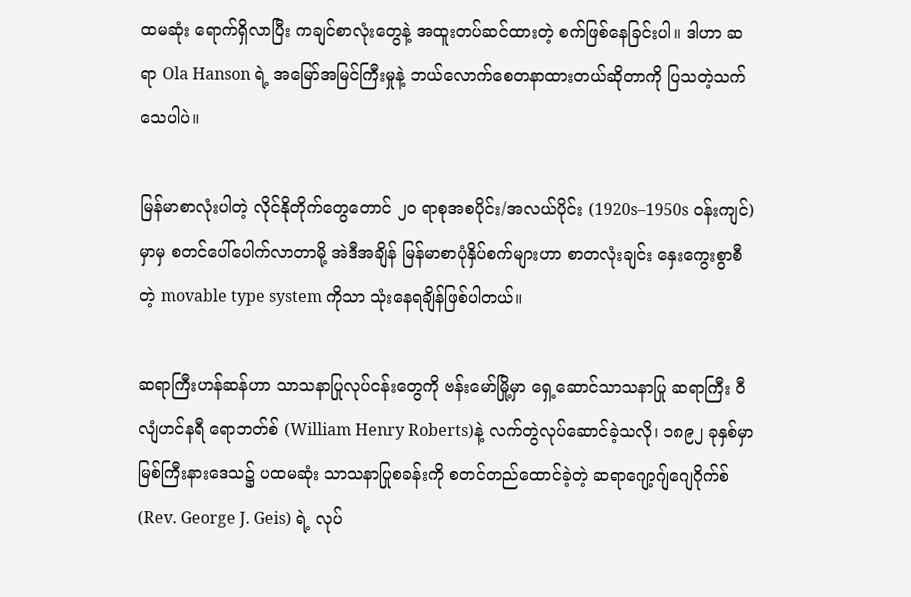ထမဆုံး ရောက်ရှိလာပြီး ကချင်စာလုံးတွေနဲ့ အထူးတပ်ဆင်ထားတဲ့ စက်ဖြစ်နေခြင်းပါ။ ဒါဟာ ဆရာ Ola Hanson ရဲ့ အမြော်အမြင်ကြီးမှုနဲ့ ဘယ်လောက်စေတနာထားတယ်ဆိုတာကို ပြသတဲ့သက်သေပါပဲ။

မြန်မာစာလုံးပါတဲ့ လိုင်နိုတိုက်တွေတောင် ၂၀ ရာစုအစပိုင်း/အလယ်ပိုင်း (1920s–1950s ဝန်းကျင်) မှာမှ စတင်ပေါ်ပေါက်လာတာမို့ အဲဒီအချိန် မြန်မာစာပုံနှိပ်စက်များဟာ စာတလုံးချင်း နှေးကွေးစွာစီတဲ့ movable type system ကိုသာ သုံးနေရချိန်ဖြစ်ပါတယ်။

ဆရာကြီးဟန်ဆန်ဟာ သာသနာပြုလုပ်ငန်းတွေကို ဗန်းမော်မြို့မှာ ရှေ့ဆောင်သာသနာပြု ဆရာကြီး ဝီလျံဟင်နရီ ရောဘတ်စ် (William Henry Roberts)နဲ့ လက်တွဲလုပ်ဆောင်ခဲ့သလို၊ ၁၈၉၂ ခုနှစ်မှာ မြစ်ကြီးနားဒေသ၌ ပထမဆုံး သာသနာပြုစခန်းကို စတင်တည်ထောင်ခဲ့တဲ့ ဆရာဂျော့ဂျ်ဂျေဂိုက်စ် (Rev. George J. Geis) ရဲ့ လုပ်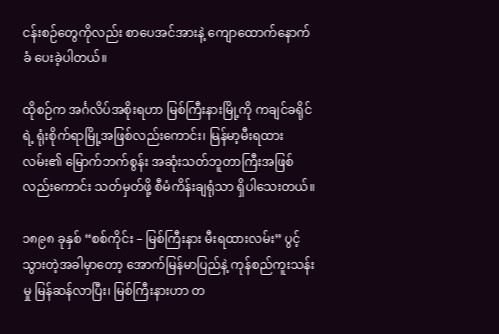ငန်းစဉ်တွေကိုလည်း စာပေအင်အားနဲ့ ကျောထောက်နောက်ခံ ပေးခဲ့ပါတယ်။

ထိုစဉ်က အင်္ဂလိပ်အစိုးရဟာ မြစ်ကြီးနားမြို့ကို ကချင်ခရိုင်ရဲ့ ရုံးစိုက်ရာမြို့အဖြစ်လည်းကောင်း၊ မြန်မာ့မီးရထားလမ်း၏ မြောက်ဘက်စွန်း အဆုံးသတ်ဘူတာကြီးအဖြစ်လည်းကောင်း သတ်မှတ်ဖို့ စီမံကိန်းချရုံသာ ရှိပါသေးတယ်။

၁၈၉၈ ခုနှစ် “စစ်ကိုင်း – မြစ်ကြီးနား မီးရထားလမ်း” ပွင့်သွားတဲ့အခါမှာတော့ အောက်မြန်မာပြည်နဲ့ ကုန်စည်ကူးသန်းမှု မြန်ဆန်လာပြီး၊ မြစ်ကြီးနားဟာ တ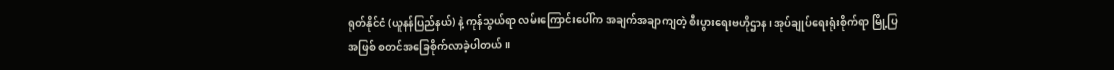ရုတ်နိုင်ငံ (ယူနန်ပြည်နယ်) နဲ့ ကုန်သွယ်ရာ လမ်းကြောင်းပေါ်က အချက်အချာကျတဲ့ စီးပွားရေးဗဟိုဌာန၊ အုပ်ချုပ်ရေးရုံးစိုက်ရာ မြို့ပြအဖြစ် စတင်အခြေစိုက်လာခဲ့ပါတယ်။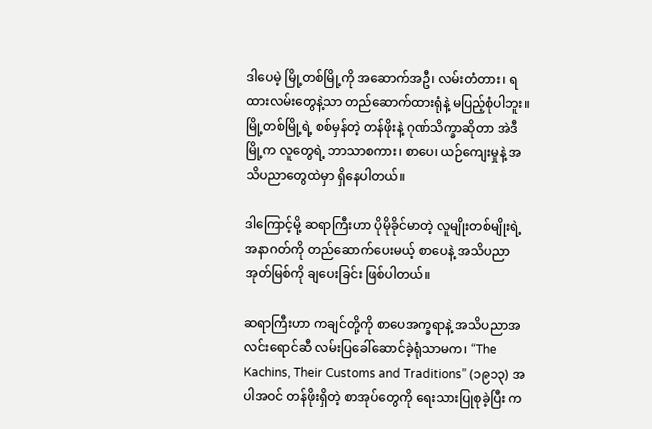ဒါပေမဲ့ မြို့တစ်မြို့ကို အဆောက်အဦ၊ လမ်းတံတား၊ ရထားလမ်းတွေနဲ့သာ တည်ဆောက်ထားရုံနဲ့ မပြည့်စုံပါဘူး။ မြို့တစ်မြို့ရဲ့ စစ်မှန်တဲ့ တန်ဖိုးနဲ့ ဂုဏ်သိက္ခာဆိုတာ အဲဒီမြို့က လူတွေရဲ့ ဘာသာစကား၊ စာပေ၊ ယဉ်ကျေးမှုနဲ့ အသိပညာတွေထဲမှာ ရှိနေပါတယ်။

ဒါကြောင့်မို့ ဆရာကြီးဟာ ပိုမိုခိုင်မာတဲ့ လူမျိုးတစ်မျိုးရဲ့ အနာဂတ်ကို တည်ဆောက်ပေးမယ့် စာပေနဲ့ အသိပညာအုတ်မြစ်ကို ချပေးခြင်း ဖြစ်ပါတယ်။

ဆရာကြီးဟာ ကချင်တို့ကို စာပေအက္ခရာနဲ့ အသိပညာအလင်းရောင်ဆီ လမ်းပြခေါ်ဆောင်ခဲ့ရုံသာမက၊ “The Kachins, Their Customs and Traditions” (၁၉၁၃) အပါအဝင် တန်ဖိုးရှိတဲ့ စာအုပ်တွေကို ရေးသားပြုစုခဲ့ပြီး က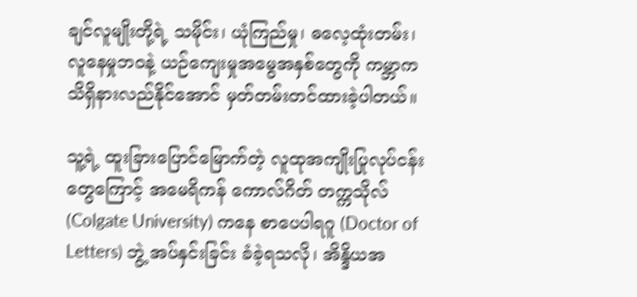ချင်လူမျိုးတို့ရဲ့ သမိုင်း၊ ယုံကြည်မှု၊ ဓလေ့ထုံးတမ်း၊ လူနေမှုဘဝနဲ့ ယဉ်ကျေးမှုအမွေအနှစ်တွေကို ကမ္ဘာက သိရှိနားလည်နိုင်အောင် မှတ်တမ်းတင်ထားခဲ့ပါတယ်။

သူ့ရဲ့ ထူးခြားပြောင်မြောက်တဲ့ လူထုအကျိုးပြုလုပ်ငန်းတွေကြောင့် အမေရိကန် ကောလ်ဂိတ် တက္ကသိုလ် (Colgate University) ကနေ စာပေပါရဂူ (Doctor of Letters) ဘွဲ့ အပ်နှင်းခြင်း ခံခဲ့ရသလို၊ အိန္ဒိယအ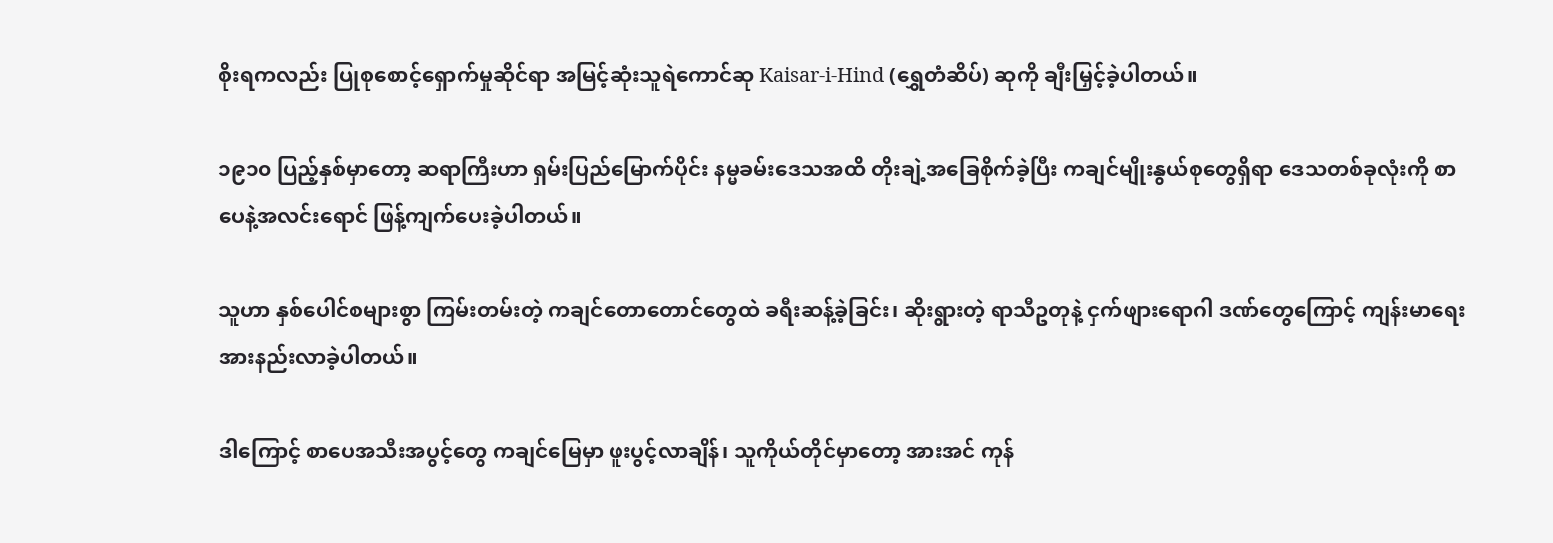စိုးရကလည်း ပြုစုစောင့်ရှောက်မှုဆိုင်ရာ အမြင့်ဆုံးသူရဲကောင်ဆု Kaisar-i-Hind (ရွှေတံဆိပ်) ဆုကို ချီးမြှင့်ခဲ့ပါတယ်။

၁၉၁၀ ပြည့်နှစ်မှာတော့ ဆရာကြီးဟာ ရှမ်းပြည်မြောက်ပိုင်း နမ္မခမ်းဒေသအထိ တိုးချဲ့အခြေစိုက်ခဲ့ပြီး ကချင်မျိုးနွယ်စုတွေရှိရာ ဒေသတစ်ခုလုံးကို စာပေနဲ့အလင်းရောင် ဖြန့်ကျက်ပေးခဲ့ပါတယ်။

သူဟာ နှစ်ပေါင်စများစွာ ကြမ်းတမ်းတဲ့ ကချင်တောတောင်တွေထဲ ခရီးဆန့်ခဲ့ခြင်း၊ ဆိုးရွားတဲ့ ရာသီဥတုနဲ့ ငှက်ဖျားရောဂါ ဒဏ်တွေကြောင့် ကျန်းမာရေး အားနည်းလာခဲ့ပါတယ်။

ဒါကြောင့် စာပေအသီးအပွင့်တွေ ကချင်မြေမှာ ဖူးပွင့်လာချိန်၊ သူကိုယ်တိုင်မှာတော့ အားအင် ကုန်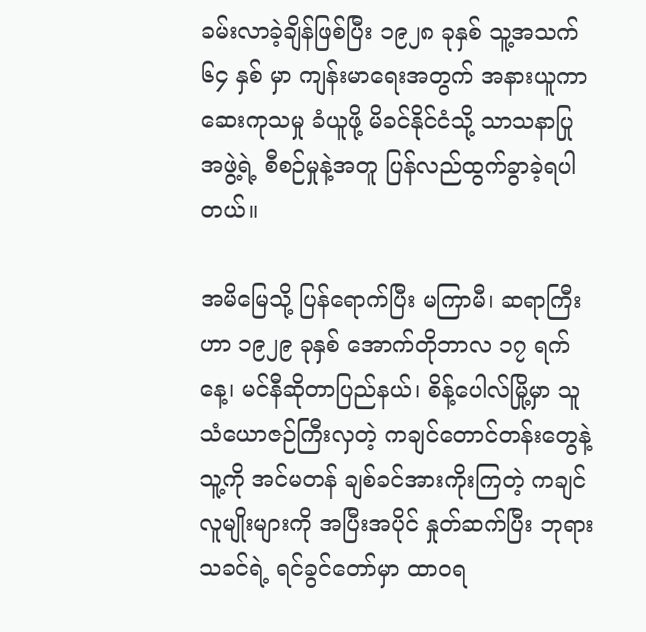ခမ်းလာခဲ့ချိန်ဖြစ်ပြီး ၁၉၂၈ ခုနှစ် သူ့အသက် ၆၄ နှစ် မှာ ကျန်းမာရေးအတွက် အနားယူကာ ဆေးကုသမှု ခံယူဖို့ မိခင်နိုင်ငံသို့ သာသနာပြုအဖွဲ့ရဲ့ စီစဉ်မှုနဲ့အတူ ပြန်လည်ထွက်ခွာခဲ့ရပါတယ်။

အမိမြေသို့ ပြန်ရောက်ပြီး မကြာမီ၊ ဆရာကြီးဟာ ၁၉၂၉ ခုနှစ် အောက်တိုဘာလ ၁၇ ရက်နေ့၊ မင်နီဆိုတာပြည်နယ်၊ စိန့်ပေါလ်မြို့မှာ သူသံယောဇဉ်ကြီးလှတဲ့ ကချင်တောင်တန်းတွေနဲ့ သူ့ကို အင်မတန် ချစ်ခင်အားကိုးကြတဲ့ ကချင်လူမျိုးများကို အပြီးအပိုင် နှုတ်ဆက်ပြီး ဘုရားသခင်ရဲ့ ရင်ခွင်တော်မှာ ထာဝရ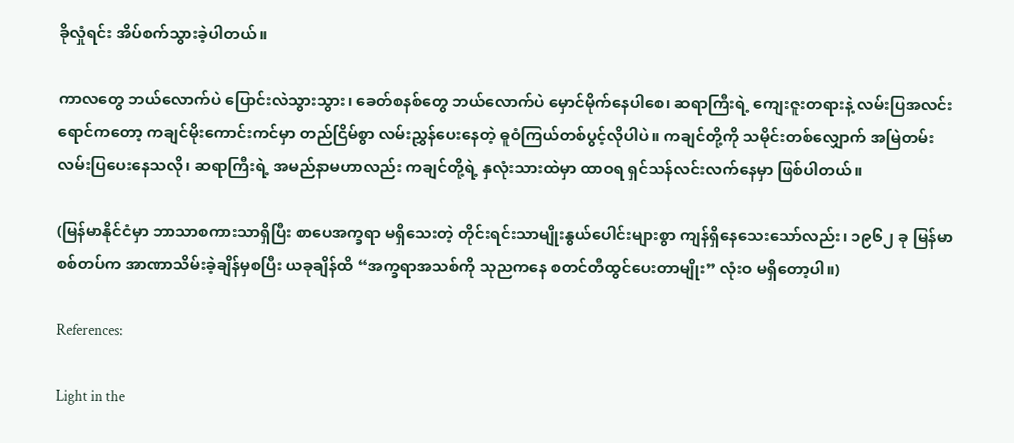ခိုလှုံရင်း အိပ်စက်သွားခဲ့ပါတယ်။

ကာလတွေ ဘယ်လောက်ပဲ ပြောင်းလဲသွားသွား၊ ခေတ်စနစ်တွေ ဘယ်လောက်ပဲ မှောင်မိုက်နေပါစေ၊ ဆရာကြီးရဲ့ ကျေးဇူးတရားနဲ့ လမ်းပြအလင်းရောင်ကတော့ ကချင်မိုးကောင်းကင်မှာ တည်ငြိမ်စွာ လမ်းညွှန်ပေးနေတဲ့ ဓူဝံကြယ်တစ်ပွင့်လိုပါပဲ။ ကချင်တို့ကို သမိုင်းတစ်လျှောက် အမြဲတမ်း လမ်းပြပေးနေသလို၊ ဆရာကြီးရဲ့ အမည်နာမဟာလည်း ကချင်တို့ရဲ့ နှလုံးသားထဲမှာ ထာဝရ ရှင်သန်လင်းလက်နေမှာ ဖြစ်ပါတယ်။

(မြန်မာနိုင်ငံမှာ ဘာသာစကားသာရှိပြီး စာပေအက္ခရာ မရှိသေးတဲ့ တိုင်းရင်းသာမျိုးနွယ်ပေါင်းများစွာ ကျန်ရှိနေသေးသော်လည်း၊ ၁၉၆၂ ခု မြန်မာစစ်တပ်က အာဏာသိမ်းခဲ့ချိန်မှစပြီး ယခုချိန်ထိ “အက္ခရာအသစ်ကို သုညကနေ စတင်တီထွင်ပေးတာမျိုး” လုံးဝ မရှိတော့ပါ။)

References:

Light in the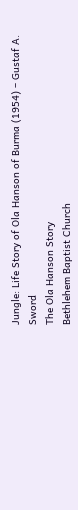Jungle: Life Story of Ola Hanson of Burma (1954) – Gustaf A. Sword
The Ola Hanson Story
Bethlehem Baptist Church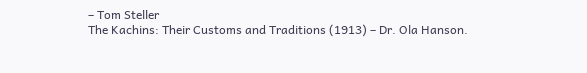– Tom Steller
The Kachins: Their Customs and Traditions (1913) – Dr. Ola Hanson.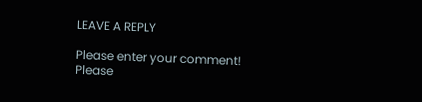LEAVE A REPLY

Please enter your comment!
Please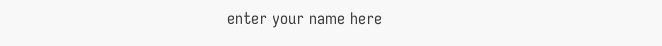enter your name here